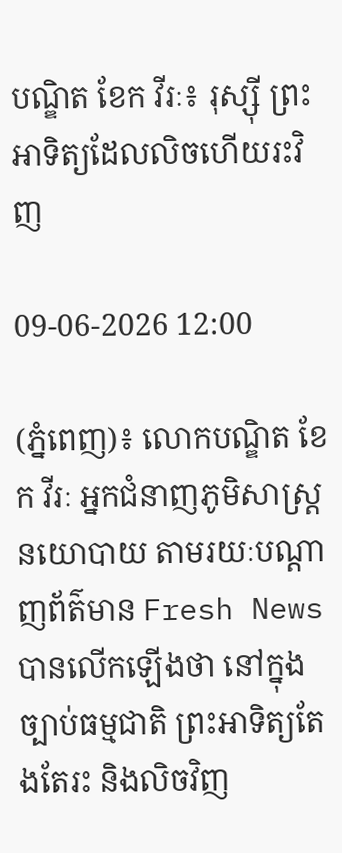បណ្ឌិត ខែក វីរៈ៖ រុស្ស៊ី ព្រះអាទិត្យដែលលិចហើយរះវិញ

09-06-2026 12:00

(ភ្នំពេញ)៖ លោកបណ្ឌិត ខែក វីរៈ អ្នកជំនាញភូមិសាស្រ្តនយោបាយ តាមរយៈបណ្ដាញព័ត៌មាន Fresh News បានលើកឡើងថា នៅក្នុងច្បាប់ធម្មជាតិ ព្រះអាទិត្យតែងតែរះ និងលិចវិញ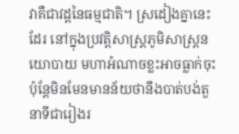វាគឺជាវដ្តនៃធម្មជាតិ។ ស្រដៀងគ្នានេះដែរ នៅក្នុងប្រវត្តិសាស្ត្រភូមិសាស្ត្រនយោបាយ មហាអំណាចខ្លះអាចធ្លាក់ចុះ ប៉ុន្តែមិនមែនមានន័យថានឹងបាត់បង់តួនាទីជារៀងរ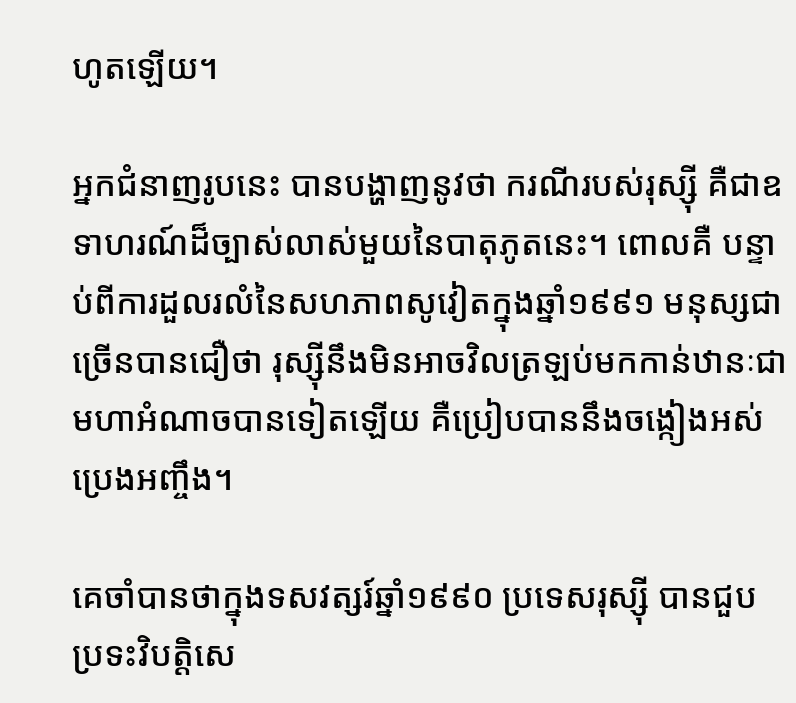ហូតឡើយ។

អ្នកជំនាញរូបនេះ បានបង្ហាញនូវថា ករណីរបស់រុស្ស៊ី គឺជាឧទាហរណ៍ដ៏ច្បាស់លាស់មួយនៃបាតុភូតនេះ។ ពោលគឺ បន្ទាប់ពីការដួលរលំនៃសហភាពសូវៀតក្នុងឆ្នាំ១៩៩១ មនុស្សជាច្រើនបានជឿថា រុស្ស៊ីនឹងមិនអាចវិលត្រឡប់មកកាន់ឋានៈជាមហាអំណាចបានទៀតឡើយ គឺប្រៀបបាននឹងចង្កៀងអស់ប្រេងអញ្ចឹង។

គេចាំបានថាក្នុងទសវត្សរ៍ឆ្នាំ១៩៩០ ប្រទេសរុស្ស៊ី បានជួបប្រទះវិបត្តិសេ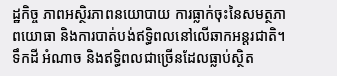ដ្ឋកិច្ច ភាពអស្ថិរភាពនយោបាយ ការធ្លាក់ចុះនៃសមត្ថភាពយោធា និងការបាត់បង់ឥទ្ធិពលនៅលើឆាកអន្តរជាតិ។ ទឹកដី អំណាច និងឥទ្ធិពលជាច្រើនដែលធ្លាប់ស្ថិត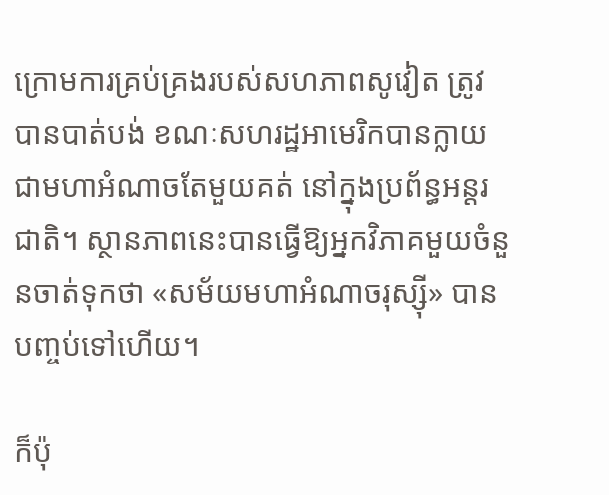ក្រោមការគ្រប់គ្រងរបស់សហភាពសូវៀត ត្រូវបានបាត់បង់ ខណៈសហរដ្ឋអាមេរិកបានក្លាយជាមហាអំណាចតែមួយគត់ នៅក្នុងប្រព័ន្ធអន្តរជាតិ។ ស្ថានភាពនេះបានធ្វើឱ្យអ្នកវិភាគមួយចំនួនចាត់ទុកថា «សម័យមហាអំណាចរុស្ស៊ី» បានបញ្ចប់ទៅហើយ។

ក៏ប៉ុ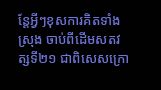ន្តែអ្វីៗខុសការគិតទាំងស្រុង ចាប់ពីដើមសតវត្សទី២១ ជាពិសេសក្រោ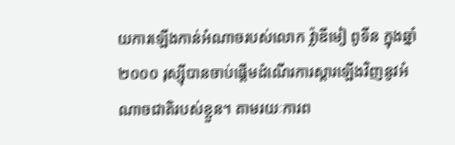យការឡើងកាន់អំណាចរបស់លោក វ្ល៉ាឌីមៀ ពូទីន ក្នុងឆ្នាំ២០០០ រុស្ស៊ីបានចាប់ផ្តើមដំណើរការស្តារឡើងវិញនូវអំណាចជាតិរបស់ខ្លួន។ តាមរយៈការព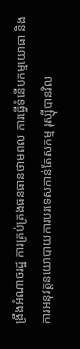ង្រឹងអំណាចរដ្ឋ ការគ្រប់គ្រងធនធានថាមពល ការធ្វើទំនើបកម្មយោធា និងការអនុវត្តនយោបាយការបរទេសកាន់តែសកម្ម រុស្ស៊ីបានវិល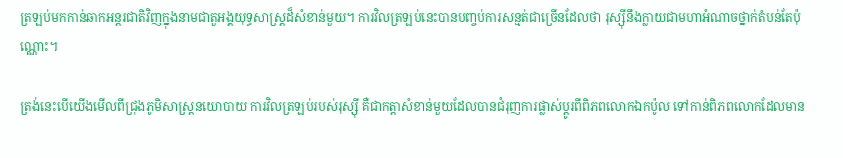ត្រឡប់មកកាន់ឆាកអន្តរជាតិវិញក្នុងនាមជាតួអង្គយុទ្ធសាស្ត្រដ៏សំខាន់មួយ។ ការវិលត្រឡប់នេះបានបញ្ចប់ការសន្មត់ជាច្រើនដែលថា រុស្ស៊ីនឹងក្លាយជាមហាអំណាចថ្នាក់តំបន់តែប៉ុណ្ណោះ។

ត្រង់នេះបើយើងមើលពីជ្រុងភូមិសាស្ត្រនយោបាយ ការវិលត្រឡប់របស់រុស្ស៊ី គឺជាកត្តាសំខាន់មួយដែលបានជំរុញការផ្លាស់ប្តូរពីពិភពលោកឯកប៉ូល ទៅកាន់ពិភពលោកដែលមាន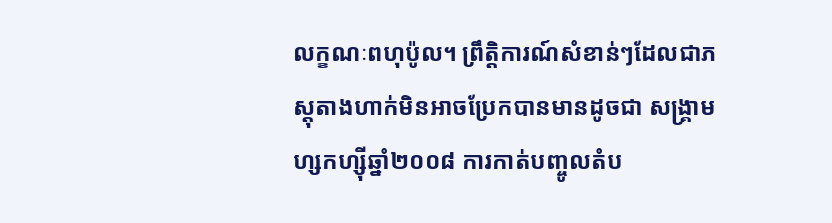លក្ខណៈពហុប៉ូល។ ព្រឹត្តិការណ៍សំខាន់ៗដែលជាភស្តុតាងហាក់មិនអាចប្រែកបានមានដូចជា សង្គ្រាមហ្សកហ្ស៊ីឆ្នាំ២០០៨ ការកាត់បញ្ចូលតំប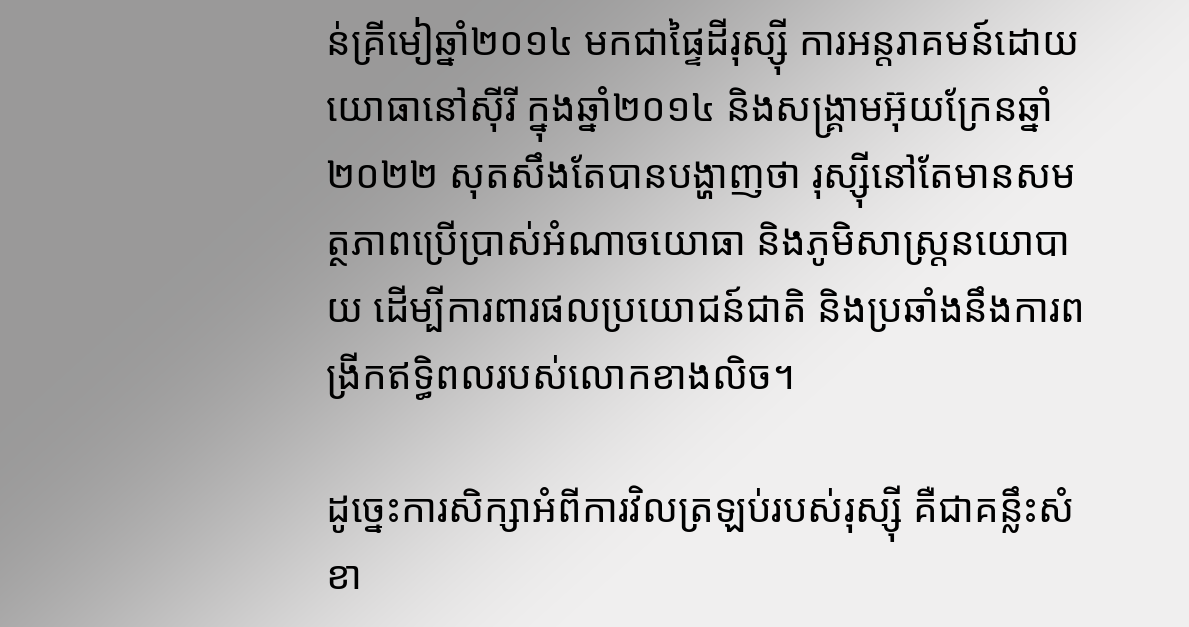ន់គ្រីមៀឆ្នាំ២០១៤ មកជាផ្ទៃដីរុស្ស៊ី ការអន្តរាគមន៍ដោយយោធានៅស៊ីរី ក្នុងឆ្នាំ២០១៤ និងសង្គ្រាមអ៊ុយក្រែនឆ្នាំ២០២២ សុតសឹងតែបានបង្ហាញថា រុស្ស៊ីនៅតែមានសមត្ថភាពប្រើប្រាស់អំណាចយោធា និងភូមិសាស្ត្រនយោបាយ ដើម្បីការពារផលប្រយោជន៍ជាតិ និងប្រឆាំងនឹងការពង្រីកឥទ្ធិពលរបស់លោកខាងលិច។

ដូច្នេះការសិក្សាអំពីការវិលត្រឡប់របស់រុស្ស៊ី គឺជាគន្លឹះសំខា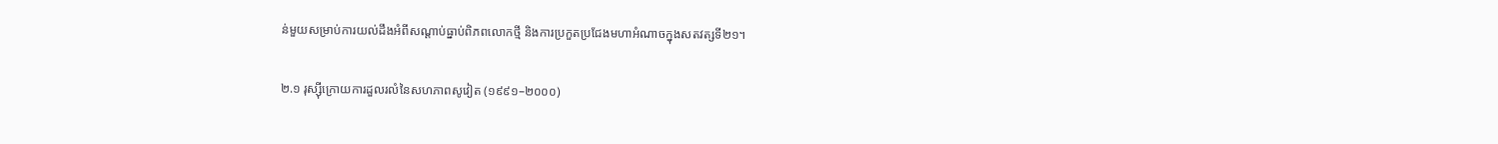ន់មួយសម្រាប់ការយល់ដឹងអំពីសណ្តាប់ធ្នាប់ពិភពលោកថ្មី និងការប្រកួតប្រជែងមហាអំណាចក្នុងសតវត្សទី២១។

២.១ រុស្ស៊ីក្រោយការដួលរលំនៃសហភាពសូវៀត (១៩៩១–២០០០)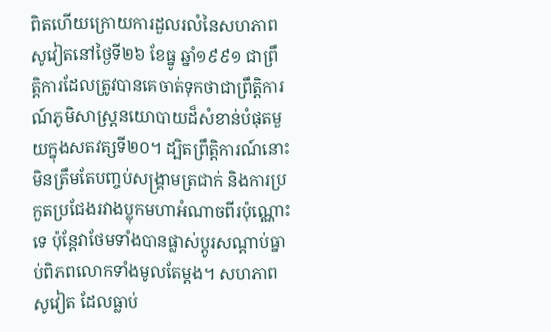ពិតហើយក្រោយការដួលរលំនៃសហភាពសូវៀតនៅថ្ងៃទី២៦ ខែធ្នូ ឆ្នាំ១៩៩១ ជាព្រឹត្តិការដែលត្រូវបានគេចាត់ទុកថាជាព្រឹត្តិការណ៍ភូមិសាស្ត្រនយោបាយដ៏សំខាន់បំផុតមួយក្នុងសតវត្សទី២០។ ដ្បិតព្រឹត្តិការណ៍នោះមិនត្រឹមតែបញ្ចប់សង្គ្រាមត្រជាក់ និងការប្រកួតប្រជែងរវាងប្លុកមហាអំណាចពីរប៉ុណ្ណោះទេ ប៉ុន្តែវាថែមទាំងបានផ្លាស់ប្តូរសណ្តាប់ធ្នាប់ពិភពលោកទាំងមូលតែម្តង។ សហភាពសូវៀត ដែលធ្លាប់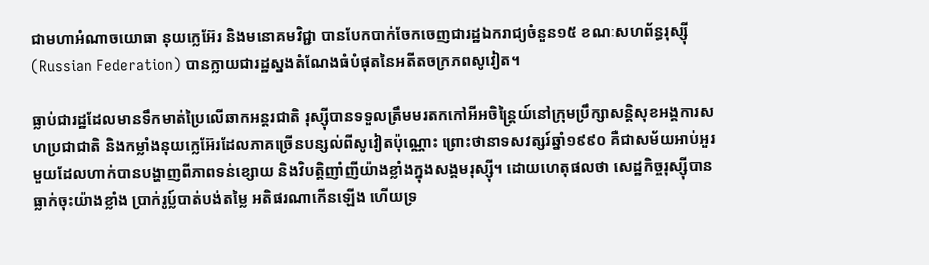ជាមហាអំណាចយោធា នុយក្លេអ៊ែរ និងមនោគមវិជ្ជា បានបែកបាក់ចែកចេញជារដ្ឋឯករាជ្យចំនួន១៥ ខណៈសហព័ន្ធរុស្ស៊ី (Russian Federation) បានក្លាយជារដ្ឋស្នងតំណែងធំបំផុតនៃអតីតចក្រភពសូវៀត។

ធ្លាប់ជារដ្ឋដែលមានទឹកមាត់ប្រៃលើឆាកអន្តរជាតិ រុស្ស៊ីបានទទួលត្រឹមមរតកកៅអីអចិន្ត្រៃយ៍នៅក្រុមប្រឹក្សាសន្តិសុខអង្គការសហប្រជាជាតិ និងកម្លាំងនុយក្លេអ៊ែរដែលភាគច្រើនបន្សល់ពីសូវៀតប៉ុណ្ណោះ ព្រោះថានាទសវត្សរ៍ឆ្នាំ១៩៩០ គឺជាសម័យអាប់អួរមួយដែលហាក់បានបង្ហាញពីភាពទន់ខ្សោយ និងវិបត្តិញាំញីយ៉ាងខ្លាំងក្នុងសង្គមរុស្ស៊ី។ ដោយហេតុផលថា សេដ្ឋកិច្ចរុស្ស៊ីបានធ្លាក់ចុះយ៉ាងខ្លាំង ប្រាក់រូប្ល៍បាត់បង់តម្លៃ អតិផរណាកើនឡើង ហើយទ្រ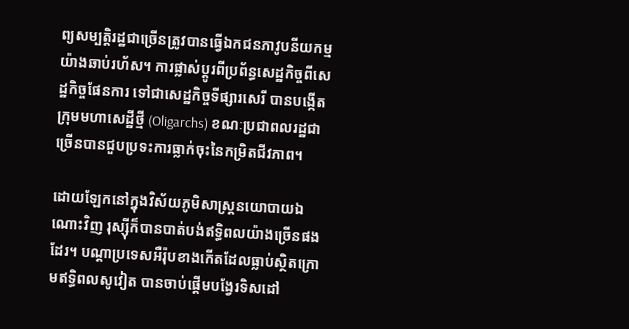ព្យសម្បត្តិរដ្ឋជាច្រើនត្រូវបានធ្វើឯកជនភាវូបនីយកម្មយ៉ាងឆាប់រហ័ស។ ការផ្លាស់ប្តូរពីប្រព័ន្ធសេដ្ឋកិច្ចពីសេដ្ឋកិច្ចផែនការ ទៅជាសេដ្ឋកិច្ចទីផ្សារសេរី បានបង្កើតក្រុមមហាសេដ្ឋីថ្មី (Oligarchs) ខណៈប្រជាពលរដ្ឋជាច្រើនបានជួបប្រទះការធ្លាក់ចុះនៃកម្រិតជីវភាព។

ដោយឡែកនៅក្នុងវិស័យភូមិសាស្ត្រនយោបាយឯណោះវិញ រុស្ស៊ីក៏បានបាត់បង់ឥទ្ធិពលយ៉ាងច្រើនផងដែរ។ បណ្តាប្រទេសអឺរ៉ុបខាងកើតដែលធ្លាប់ស្ថិតក្រោមឥទ្ធិពលសូវៀត បានចាប់ផ្តើមបង្វែរទិសដៅ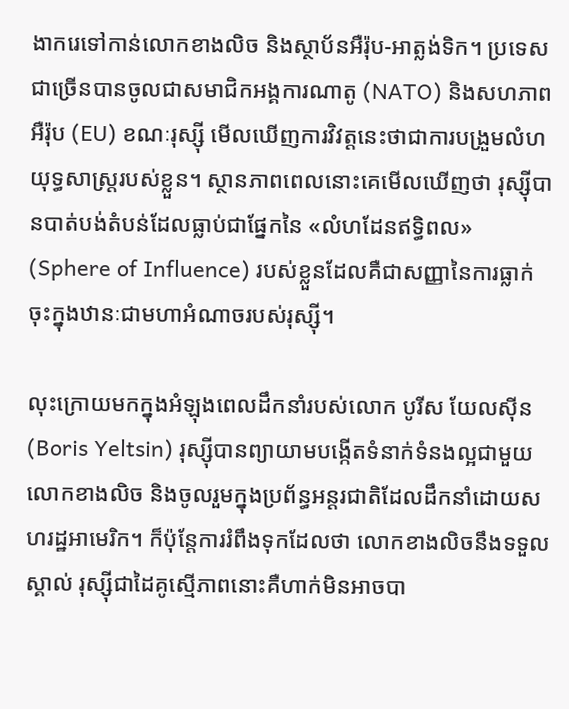ងាករេទៅកាន់លោកខាងលិច និងស្ថាប័នអឺរ៉ុប-អាត្លង់ទិក។ ប្រទេសជាច្រើនបានចូលជាសមាជិកអង្គការណាតូ (NATO) និងសហភាពអឺរ៉ុប (EU) ខណៈរុស្ស៊ី មើលឃើញការវិវត្តនេះថាជាការបង្រួមលំហយុទ្ធសាស្ត្ររបស់ខ្លួន។ ស្ថានភាពពេលនោះគេមើលឃើញថា រុស្ស៊ីបានបាត់បង់តំបន់ដែលធ្លាប់ជាផ្នែកនៃ «លំហដែនឥទ្ធិពល» (Sphere of Influence) របស់ខ្លួនដែលគឺជាសញ្ញានៃការធ្លាក់ចុះក្នុងឋានៈជាមហាអំណាចរបស់រុស្ស៊ី។

លុះក្រោយមកក្នុងអំឡុងពេលដឹកនាំរបស់លោក បូរីស យែលស៊ីន (Boris Yeltsin) រុស្ស៊ីបានព្យាយាមបង្កើតទំនាក់ទំនងល្អជាមួយលោកខាងលិច និងចូលរួមក្នុងប្រព័ន្ធអន្តរជាតិដែលដឹកនាំដោយសហរដ្ឋអាមេរិក។ ក៏ប៉ុន្តែការរំពឹងទុកដែលថា លោកខាងលិចនឹងទទួលស្គាល់ រុស្ស៊ីជាដៃគូស្មើភាពនោះគឺហាក់មិនអាចបា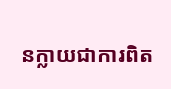នក្លាយជាការពិត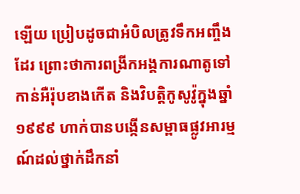ឡើយ ប្រៀបដូចជាអំបិលត្រូវទឹកអញ្ចឹងដែរ ព្រោះថាការពង្រីកអង្គការណាតូទៅកាន់អឺរ៉ុបខាងកើត និងវិបត្តិកូសូវ៉ូក្នុងឆ្នាំ១៩៩៩ ហាក់បានបង្កើនសម្ពាធផ្លូវអារម្មណ៍ដល់ថ្នាក់ដឹកនាំ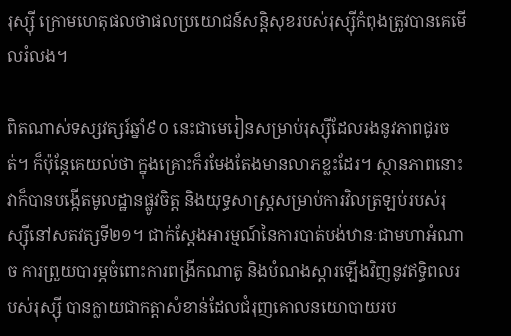រុស្ស៊ី ក្រោមហេតុផលថាផលប្រយោជន៍សន្តិសុខរបស់រុស្ស៊ីកំពុងត្រូវបានគេមើលរំលង។

ពិតណាស់ទស្សវត្សរ៍ឆ្នាំ៩០ នេះជាមេរៀនសម្រាប់រុស្ស៊ីដែលរងនូវភាពជូរចត់។ ក៏ប៉ុន្តែគេយល់ថា ក្នុងគ្រោះក៏រមែងតែងមានលាភខ្លះដែរ។ ស្ថានភាពនោះ វាក៏បានបង្កើតមូលដ្ឋានផ្លូវចិត្ត និងយុទ្ធសាស្ត្រសម្រាប់ការវិលត្រឡប់របស់រុស្ស៊ីនៅសតវត្សទី២១។ ជាក់ស្តែងអារម្មណ៍នៃការបាត់បង់ឋានៈជាមហាអំណាច ការព្រួយបារម្ភចំពោះការពង្រីកណាតូ និងបំណងស្តារឡើងវិញនូវឥទ្ធិពលរបស់រុស្ស៊ី បានក្លាយជាកត្តាសំខាន់ដែលជំរុញគោលនយោបាយរប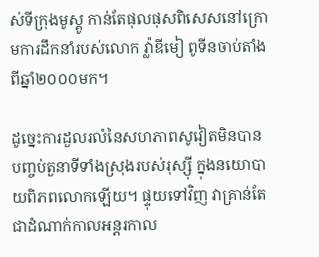ស់ទីក្រុងមូស្គូ កាន់តែផុលផុសពិសេសនៅក្រោមការដឹកនាំរបស់លោក វ្ល៉ាឌីមៀ ពូទីនចាប់តាំងពីឆ្នាំ២០០០មក។

ដូច្នេះការដួលរលំនៃសហភាពសូវៀតមិនបានបញ្ចប់តួនាទីទាំងស្រុងរបស់រុស្ស៊ី ក្នុងនយោបាយពិភពលោកឡើយ។ ផ្ទុយទៅវិញ វាគ្រាន់តែជាដំណាក់កាលអន្តរកាល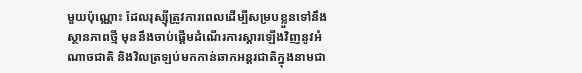មួយប៉ុណ្ណោះ ដែលរុស្ស៊ីត្រូវការពេលដើម្បីសម្របខ្លួនទៅនឹងស្ថានភាពថ្មី មុននឹងចាប់ផ្តើមដំណើរការស្តារឡើងវិញនូវអំណាចជាតិ និងវិលត្រឡប់មកកាន់ឆាកអន្តរជាតិក្នុងនាមជា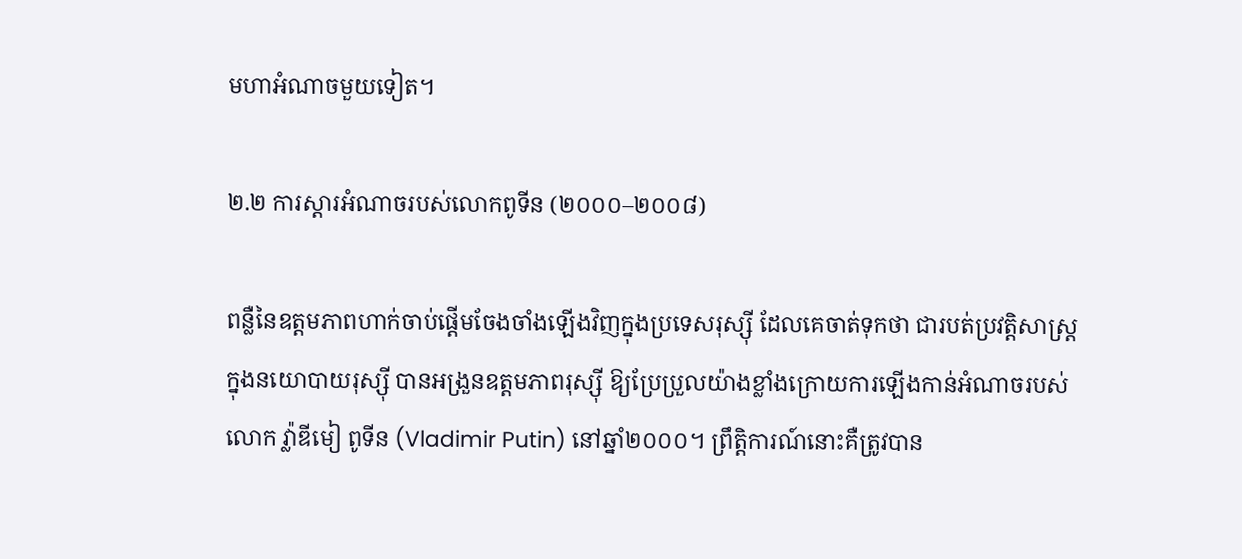មហាអំណាចមួយទៀត។

២.២ ការស្តារអំណាចរបស់លោកពូទីន (២០០០–២០០៨)

ពន្លឺនៃឧត្តមភាពហាក់ចាប់ផ្តើមចែងចាំងឡើងវិញក្នុងប្រទេសរុស្ស៊ី ដែលគេចាត់ទុកថា ជារបត់ប្រវត្តិសាស្ត្រ ក្នុងនយោបាយរុស្ស៊ី បានអង្រួនឧត្តមភាពរុស្ស៊ី ឱ្យប្រែប្រួលយ៉ាងខ្លាំងក្រោយការឡើងកាន់អំណាចរបស់លោក វ្ល៉ាឌីមៀ ពូទីន (Vladimir Putin) នៅឆ្នាំ២០០០។ ព្រឹត្តិការណ៍នោះគឺត្រូវបាន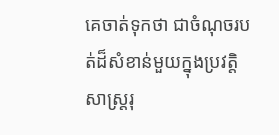គេចាត់ទុកថា ជាចំណុចរបត់ដ៏សំខាន់មួយក្នុងប្រវត្តិសាស្ត្ររុ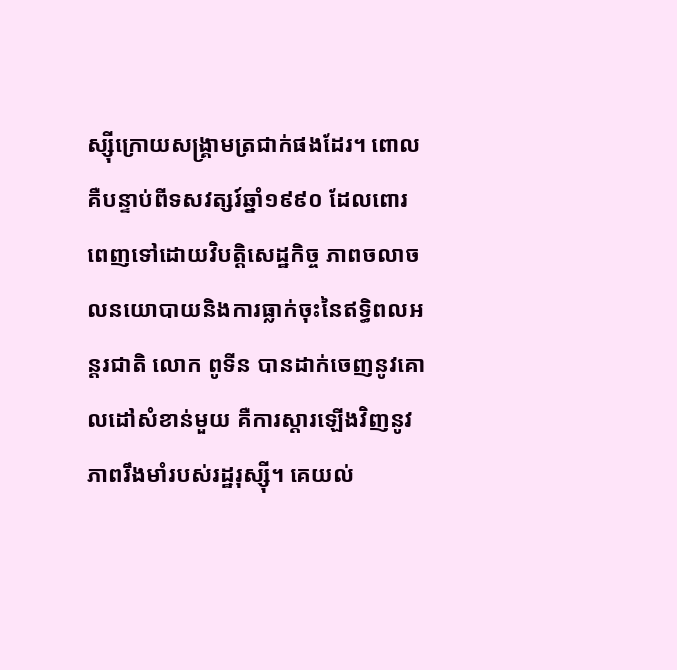ស្ស៊ីក្រោយសង្គ្រាមត្រជាក់ផងដែរ។ ពោលគឺបន្ទាប់ពីទសវត្សរ៍ឆ្នាំ១៩៩០ ដែលពោរពេញទៅដោយវិបត្តិសេដ្ឋកិច្ច ភាពចលាចលនយោបាយនិងការធ្លាក់ចុះនៃឥទ្ធិពលអន្តរជាតិ លោក ពូទីន បានដាក់ចេញនូវគោលដៅសំខាន់មួយ គឺការស្តារឡើងវិញនូវភាពរឹងមាំរបស់រដ្ឋរុស្ស៊ី។ គេយល់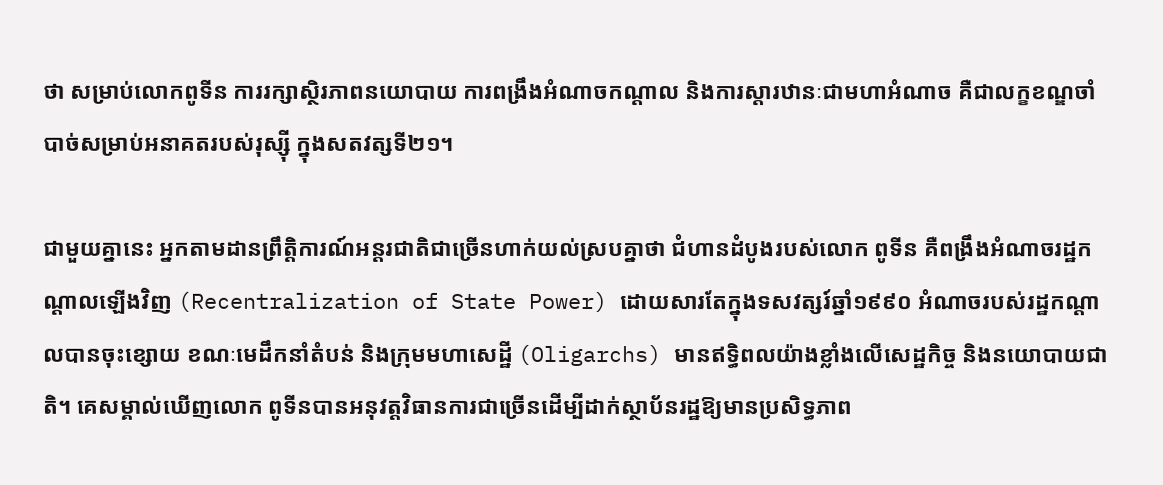ថា សម្រាប់លោកពូទីន ការរក្សាស្ថិរភាពនយោបាយ ការពង្រឹងអំណាចកណ្តាល និងការស្តារឋានៈជាមហាអំណាច គឺជាលក្ខខណ្ឌចាំបាច់សម្រាប់អនាគតរបស់រុស្ស៊ី ក្នុងសតវត្សទី២១។

ជាមួយគ្នានេះ អ្នកតាមដានព្រឹត្តិការណ៍អន្តរជាតិជាច្រើនហាក់យល់ស្របគ្នាថា ជំហានដំបូងរបស់លោក ពូទីន គឺពង្រឹងអំណាចរដ្ឋកណ្តាលឡើងវិញ (Recentralization of State Power) ដោយសារតែក្នុងទសវត្សរ៍ឆ្នាំ១៩៩០ អំណាចរបស់រដ្ឋកណ្តាលបានចុះខ្សោយ ខណៈមេដឹកនាំតំបន់ និងក្រុមមហាសេដ្ឋី (Oligarchs) មានឥទ្ធិពលយ៉ាងខ្លាំងលើសេដ្ឋកិច្ច និងនយោបាយជាតិ។ គេសម្គាល់ឃើញលោក ពូទីនបានអនុវត្តវិធានការជាច្រើនដើម្បីដាក់ស្ថាប័នរដ្ឋឱ្យមានប្រសិទ្ធភាព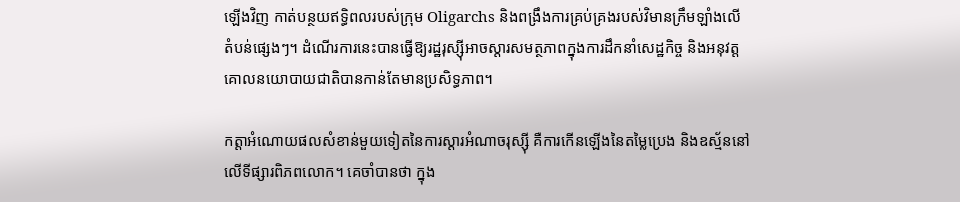ឡើងវិញ កាត់បន្ថយឥទ្ធិពលរបស់ក្រុម Oligarchs និងពង្រឹងការគ្រប់គ្រងរបស់វិមានក្រឹមឡាំងលើតំបន់ផ្សេងៗ។ ដំណើរការនេះបានធ្វើឱ្យរដ្ឋរុស្ស៊ីអាចស្តារសមត្ថភាពក្នុងការដឹកនាំសេដ្ឋកិច្ច និងអនុវត្តគោលនយោបាយជាតិបានកាន់តែមានប្រសិទ្ធភាព។

កត្តាអំណោយផលសំខាន់មួយទៀតនៃការស្តារអំណាចរុស្ស៊ី គឺការកើនឡើងនៃតម្លៃប្រេង និងឧស្ម័ននៅលើទីផ្សារពិភពលោក។ គេចាំបានថា ក្នុង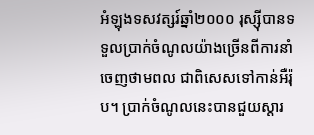អំឡុងទសវត្សរ៍ឆ្នាំ២០០០ រុស្ស៊ីបានទទួលប្រាក់ចំណូលយ៉ាងច្រើនពីការនាំចេញថាមពល ជាពិសេសទៅកាន់អឺរ៉ុប។ ប្រាក់ចំណូលនេះបានជួយស្តារ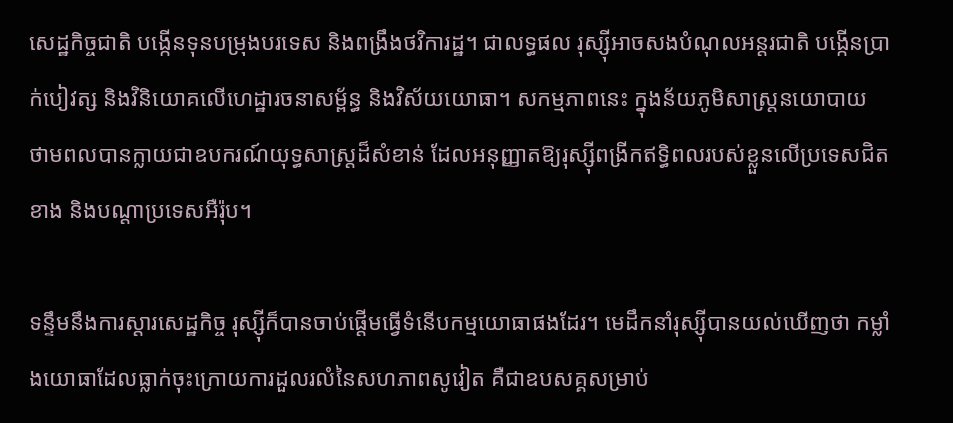សេដ្ឋកិច្ចជាតិ បង្កើនទុនបម្រុងបរទេស និងពង្រឹងថវិការដ្ឋ។ ជាលទ្ធផល រុស្ស៊ីអាចសងបំណុលអន្តរជាតិ បង្កើនប្រាក់បៀវត្ស និងវិនិយោគលើហេដ្ឋារចនាសម្ព័ន្ធ និងវិស័យយោធា។ សកម្មភាពនេះ ក្នុងន័យភូមិសាស្ត្រនយោបាយ ថាមពលបានក្លាយជាឧបករណ៍យុទ្ធសាស្ត្រដ៏សំខាន់ ដែលអនុញ្ញាតឱ្យរុស្ស៊ីពង្រីកឥទ្ធិពលរបស់ខ្លួនលើប្រទេសជិតខាង និងបណ្តាប្រទេសអឺរ៉ុប។

ទន្ទឹមនឹងការស្តារសេដ្ឋកិច្ច រុស្ស៊ីក៏បានចាប់ផ្តើមធ្វើទំនើបកម្មយោធាផងដែរ។ មេដឹកនាំរុស្ស៊ីបានយល់ឃើញថា កម្លាំងយោធាដែលធ្លាក់ចុះក្រោយការដួលរលំនៃសហភាពសូវៀត គឺជាឧបសគ្គសម្រាប់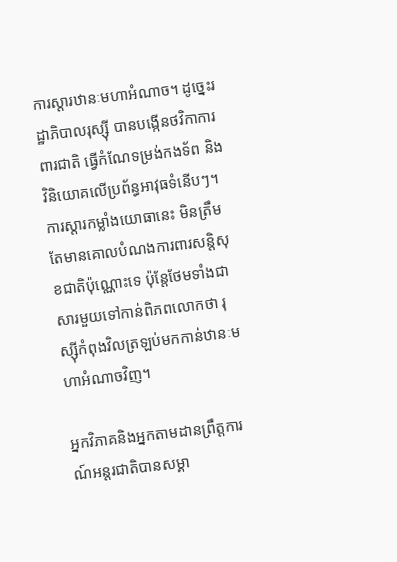ការស្តារឋានៈមហាអំណាច។ ដូច្នេះរដ្ឋាភិបាលរុស្ស៊ី បានបង្កើនថវិកាការពារជាតិ ធ្វើកំណែទម្រង់កងទ័ព និងវិនិយោគលើប្រព័ន្ធអាវុធទំនើបៗ។ ការស្តារកម្លាំងយោធានេះ មិនត្រឹមតែមានគោលបំណងការពារសន្តិសុខជាតិប៉ុណ្ណោះទេ ប៉ុន្តែថែមទាំងជាសារមួយទៅកាន់ពិភពលោកថា រុស្ស៊ីកំពុងវិលត្រឡប់មកកាន់ឋានៈមហាអំណាចវិញ។

អ្នកវិភាគនិងអ្នកតាមដានព្រឹត្តការណ៍អន្តរជាតិបានសម្គា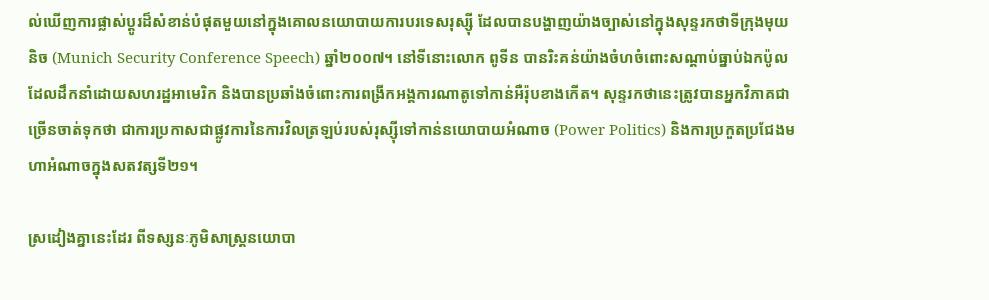ល់ឃើញការផ្លាស់ប្តូរដ៏សំខាន់បំផុតមួយនៅក្នុងគោលនយោបាយការបរទេសរុស្ស៊ី ដែលបានបង្ហាញយ៉ាងច្បាស់នៅក្នុងសុន្ទរកថាទីក្រុងមុយនិច (Munich Security Conference Speech) ឆ្នាំ២០០៧។ នៅទីនោះលោក ពូទីន បានរិះគន់យ៉ាងចំហចំពោះសណ្តាប់ធ្នាប់ឯកប៉ូលដែលដឹកនាំដោយសហរដ្ឋអាមេរិក និងបានប្រឆាំងចំពោះការពង្រីកអង្គការណាតូទៅកាន់អឺរ៉ុបខាងកើត។ សុន្ទរកថានេះត្រូវបានអ្នកវិភាគជាច្រើនចាត់ទុកថា ជាការប្រកាសជាផ្លូវការនៃការវិលត្រឡប់របស់រុស្ស៊ីទៅកាន់នយោបាយអំណាច (Power Politics) និងការប្រកួតប្រជែងមហាអំណាចក្នុងសតវត្សទី២១។

ស្រដៀងគ្នានេះដែរ ពីទស្សនៈភូមិសាស្ត្រនយោបា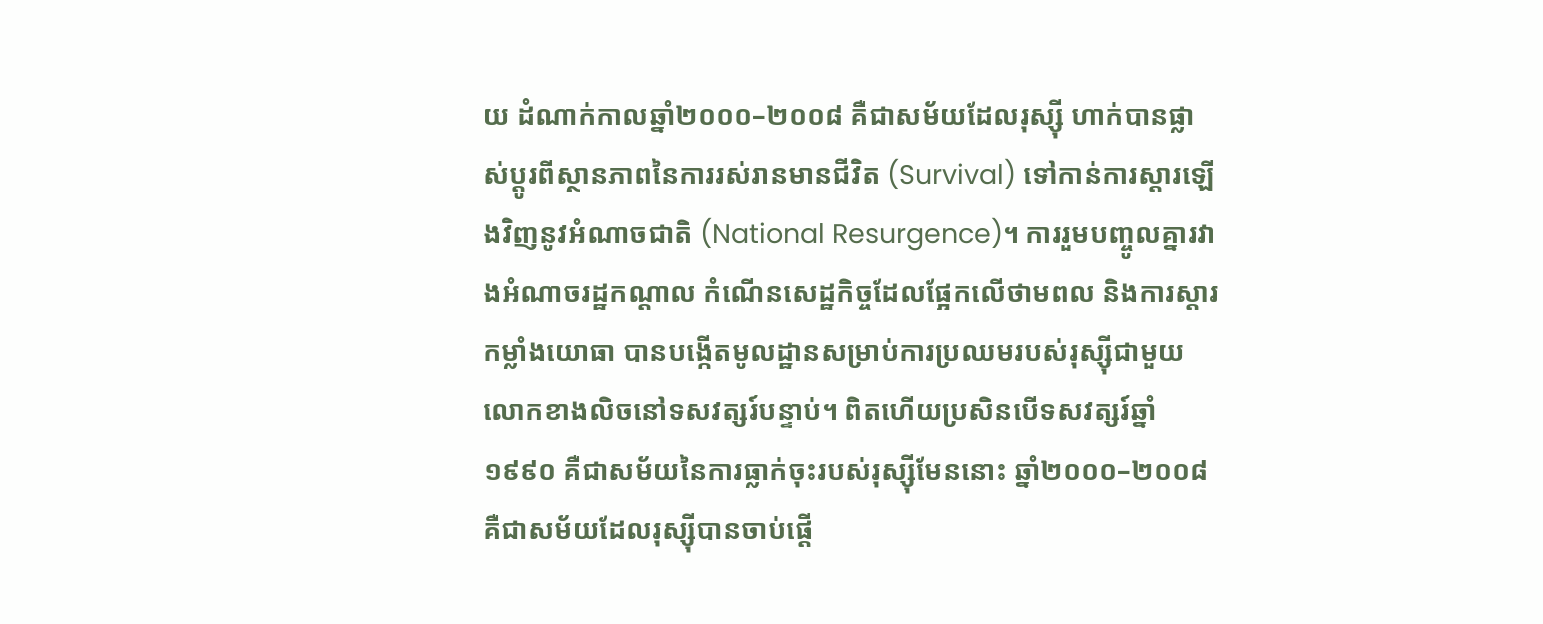យ ដំណាក់កាលឆ្នាំ២០០០–២០០៨ គឺជាសម័យដែលរុស្ស៊ី ហាក់បានផ្លាស់ប្តូរពីស្ថានភាពនៃការរស់រានមានជីវិត (Survival) ទៅកាន់ការស្តារឡើងវិញនូវអំណាចជាតិ (National Resurgence)។ ការរួមបញ្ចូលគ្នារវាងអំណាចរដ្ឋកណ្តាល កំណើនសេដ្ឋកិច្ចដែលផ្អែកលើថាមពល និងការស្តារកម្លាំងយោធា បានបង្កើតមូលដ្ឋានសម្រាប់ការប្រឈមរបស់រុស្ស៊ីជាមួយលោកខាងលិចនៅទសវត្សរ៍បន្ទាប់។ ពិតហើយប្រសិនបើទសវត្សរ៍ឆ្នាំ១៩៩០ គឺជាសម័យនៃការធ្លាក់ចុះរបស់រុស្ស៊ីមែននោះ ឆ្នាំ២០០០–២០០៨ គឺជាសម័យដែលរុស្ស៊ីបានចាប់ផ្តើ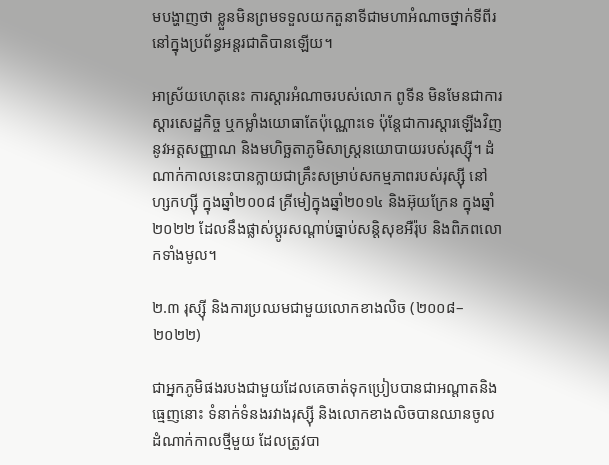មបង្ហាញថា ខ្លួនមិនព្រមទទួលយកតួនាទីជាមហាអំណាចថ្នាក់ទីពីរនៅក្នុងប្រព័ន្ធអន្តរជាតិបានឡើយ។

អាស្រ័យហេតុនេះ ការស្តារអំណាចរបស់លោក ពូទីន មិនមែនជាការស្តារសេដ្ឋកិច្ច ឬកម្លាំងយោធាតែប៉ុណ្ណោះទេ ប៉ុន្តែជាការស្តារឡើងវិញនូវអត្តសញ្ញាណ និងមហិច្ឆតាភូមិសាស្ត្រនយោបាយរបស់រុស្ស៊ី។ ដំណាក់កាលនេះបានក្លាយជាគ្រឹះសម្រាប់សកម្មភាពរបស់រុស្ស៊ី នៅហ្សកហ្ស៊ី ក្នុងឆ្នាំ២០០៨ គ្រីមៀក្នុងឆ្នាំ២០១៤ និងអ៊ុយក្រែន ក្នុងឆ្នាំ២០២២ ដែលនឹងផ្លាស់ប្តូរសណ្តាប់ធ្នាប់សន្តិសុខអឺរ៉ុប និងពិភពលោកទាំងមូល។

២.៣ រុស្ស៊ី និងការប្រឈមជាមួយលោកខាងលិច (២០០៨–២០២២)

ជាអ្នកភូមិផងរបងជាមួយដែលគេចាត់ទុកប្រៀបបានជាអណ្តាតនិងធ្មេញនោះ ទំនាក់ទំនងរវាងរុស្ស៊ី និងលោកខាងលិចបានឈានចូលដំណាក់កាលថ្មីមួយ ដែលត្រូវបា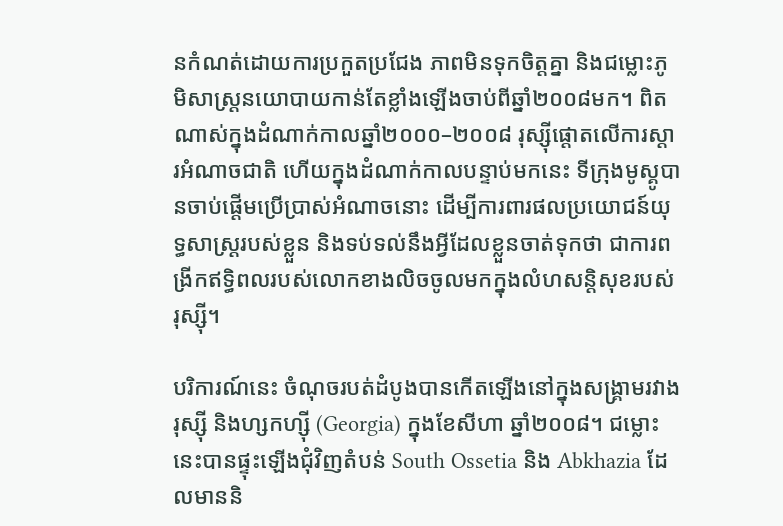នកំណត់ដោយការប្រកួតប្រជែង ភាពមិនទុកចិត្តគ្នា និងជម្លោះភូមិសាស្ត្រនយោបាយកាន់តែខ្លាំងឡើងចាប់ពីឆ្នាំ២០០៨មក។ ពិតណាស់ក្នុងដំណាក់កាលឆ្នាំ២០០០–២០០៨ រុស្ស៊ីផ្តោតលើការស្តារអំណាចជាតិ ហើយក្នុងដំណាក់កាលបន្ទាប់មកនេះ ទីក្រុងមូស្គូបានចាប់ផ្តើមប្រើប្រាស់អំណាចនោះ ដើម្បីការពារផលប្រយោជន៍យុទ្ធសាស្ត្ររបស់ខ្លួន និងទប់ទល់នឹងអ្វីដែលខ្លួនចាត់ទុកថា ជាការពង្រីកឥទ្ធិពលរបស់លោកខាងលិចចូលមកក្នុងលំហសន្តិសុខរបស់រុស្ស៊ី។

បរិការណ៍នេះ ចំណុចរបត់ដំបូងបានកើតឡើងនៅក្នុងសង្គ្រាមរវាងរុស្ស៊ី និងហ្សកហ្ស៊ី (Georgia) ក្នុងខែសីហា ឆ្នាំ២០០៨។ ជម្លោះនេះបានផ្ទុះឡើងជុំវិញតំបន់ South Ossetia និង Abkhazia ដែលមាននិ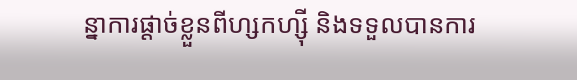ន្នាការផ្តាច់ខ្លួនពីហ្សកហ្ស៊ី និងទទួលបានការ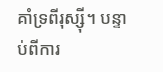គាំទ្រពីរុស្ស៊ី។ បន្ទាប់ពីការ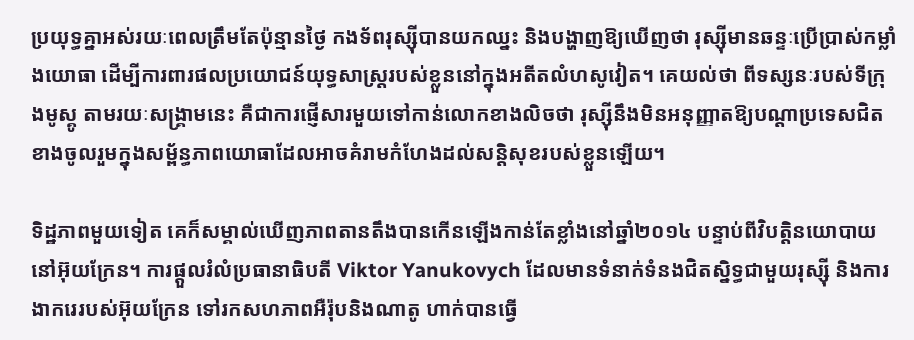ប្រយុទ្ធគ្នាអស់រយៈពេលត្រឹមតែប៉ុន្មានថ្ងៃ កងទ័ពរុស្ស៊ីបានយកឈ្នះ និងបង្ហាញឱ្យឃើញថា រុស្ស៊ីមានឆន្ទៈប្រើប្រាស់កម្លាំងយោធា ដើម្បីការពារផលប្រយោជន៍យុទ្ធសាស្ត្ររបស់ខ្លួននៅក្នុងអតីតលំហសូវៀត។ គេយល់ថា ពីទស្សនៈរបស់ទីក្រុងមូស្គូ តាមរយៈសង្គ្រាមនេះ គឺជាការផ្ញើសារមួយទៅកាន់លោកខាងលិចថា រុស្ស៊ីនឹងមិនអនុញ្ញាតឱ្យបណ្តាប្រទេសជិតខាងចូលរួមក្នុងសម្ព័ន្ធភាពយោធាដែលអាចគំរាមកំហែងដល់សន្តិសុខរបស់ខ្លួនឡើយ។

ទិដ្ឋភាពមួយទៀត គេក៏សម្គាល់ឃើញភាពតានតឹងបានកើនឡើងកាន់តែខ្លាំងនៅឆ្នាំ២០១៤ បន្ទាប់ពីវិបត្តិនយោបាយនៅអ៊ុយក្រែន។ ការផ្តួលរំលំប្រធានាធិបតី Viktor Yanukovych ដែលមានទំនាក់ទំនងជិតស្និទ្ធជាមួយរុស្ស៊ី និងការងាករេរបស់អ៊ុយក្រែន ទៅរកសហភាពអឺរ៉ុបនិងណាតូ ហាក់បានធ្វើ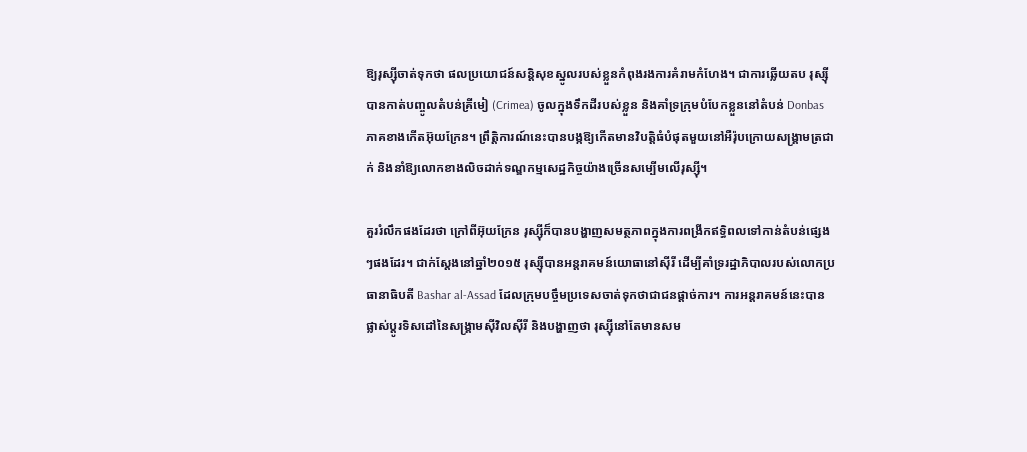ឱ្យរុស្ស៊ីចាត់ទុកថា ផលប្រយោជន៍សន្តិសុខស្នូលរបស់ខ្លួនកំពុងរងការគំរាមកំហែង។ ជាការឆ្លើយតប រុស្ស៊ីបានកាត់បញ្ចូលតំបន់គ្រីមៀ (Crimea) ចូលក្នុងទឹកដីរបស់ខ្លួន និងគាំទ្រក្រុមបំបែកខ្លួននៅតំបន់ Donbas ភាគខាងកើតអ៊ុយក្រែន។ ព្រឹត្តិការណ៍នេះបានបង្កឱ្យកើតមានវិបត្តិធំបំផុតមួយនៅអឺរ៉ុបក្រោយសង្គ្រាមត្រជាក់ និងនាំឱ្យលោកខាងលិចដាក់ទណ្ឌកម្មសេដ្ឋកិច្ចយ៉ាងច្រើនសម្បើមលើរុស្ស៊ី។

គួររំលឹកផងដែរថា ក្រៅពីអ៊ុយក្រែន រុស្ស៊ីក៏បានបង្ហាញសមត្ថភាពក្នុងការពង្រីកឥទ្ធិពលទៅកាន់តំបន់ផ្សេងៗផងដែរ។ ជាក់ស្តែងនៅឆ្នាំ២០១៥ រុស្ស៊ីបានអន្តរាគមន៍យោធានៅស៊ីរី ដើម្បីគាំទ្ររដ្ឋាភិបាលរបស់លោកប្រធានាធិបតី Bashar al-Assad ដែលក្រុមបច្ចឹមប្រទេសចាត់ទុកថាជាជនផ្តាច់ការ។ ការអន្តរាគមន៍នេះបានផ្លាស់ប្តូរទិសដៅនៃសង្គ្រាមស៊ីវិលស៊ីរី និងបង្ហាញថា រុស្ស៊ីនៅតែមានសម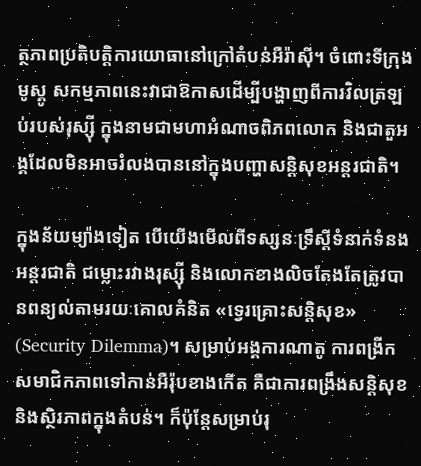ត្ថភាពប្រតិបត្តិការយោធានៅក្រៅតំបន់អឺរ៉ាស៊ី។ ចំពោះទីក្រុងមូស្គូ សកម្មភាពនេះវាជាឱកាសដើម្បីបង្ហាញពីការវិលត្រឡប់របស់រុស្ស៊ី ក្នុងនាមជាមហាអំណាចពិភពលោក និងជាតួអង្គដែលមិនអាចរំលងបាននៅក្នុងបញ្ហាសន្តិសុខអន្តរជាតិ។

ក្នុងន័យម្យ៉ាងទៀត បើយើងមើលពីទស្សនៈទ្រឹស្តីទំនាក់ទំនងអន្តរជាតិ ជម្លោះរវាងរុស្ស៊ី និងលោកខាងលិចតែងតែត្រូវបានពន្យល់តាមរយៈគោលគំនិត «ទ្វេរគ្រោះសន្តិសុខ» (Security Dilemma)។ សម្រាប់អង្គការណាតូ ការពង្រីកសមាជិកភាពទៅកាន់អឺរ៉ុបខាងកើត គឺជាការពង្រឹងសន្តិសុខ និងស្ថិរភាពក្នុងតំបន់។ ក៏ប៉ុន្តែសម្រាប់រុ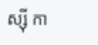ស្ស៊ី កា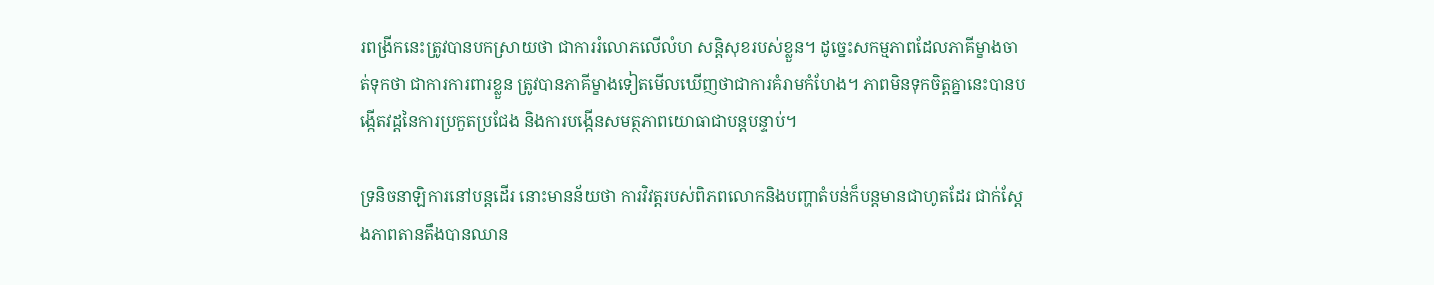រពង្រីកនេះត្រូវបានបកស្រាយថា ជាការរំលោភលើលំហ សន្តិសុខរបស់ខ្លួន។ ដូច្នេះសកម្មភាពដែលភាគីម្ខាងចាត់ទុកថា ជាការការពារខ្លួន ត្រូវបានភាគីម្ខាងទៀតមើលឃើញថាជាការគំរាមកំហែង។ ភាពមិនទុកចិត្តគ្នានេះបានបង្កើតវដ្តនៃការប្រកួតប្រជែង និងការបង្កើនសមត្ថភាពយោធាជាបន្តបន្ទាប់។

ទ្រនិចនាឡិការនៅបន្តដើរ នោះមានន័យថា ការវិវត្តរបស់ពិភពលោកនិងបញ្ហាតំបន់ក៏បន្តមានជាហូតដែរ ជាក់ស្តែងភាពតានតឹងបានឈាន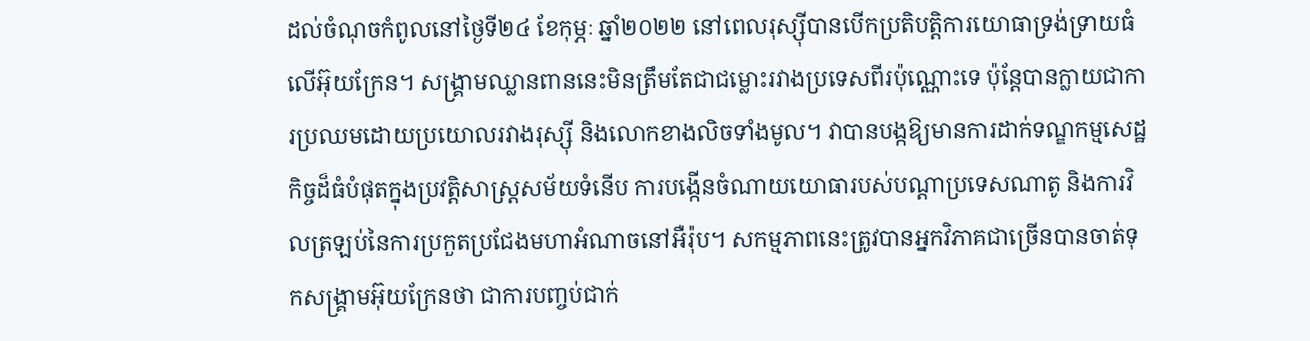ដល់ចំណុចកំពូលនៅថ្ងៃទី២៤ ខែកុម្ភៈ ឆ្នាំ២០២២ នៅពេលរុស្ស៊ីបានបើកប្រតិបត្តិការយោធាទ្រង់ទ្រាយធំលើអ៊ុយក្រែន។ សង្គ្រាមឈ្លានពាននេះមិនត្រឹមតែជាជម្លោះរវាងប្រទេសពីរប៉ុណ្ណោះទេ ប៉ុន្តែបានក្លាយជាការប្រឈមដោយប្រយោលរវាងរុស្ស៊ី និងលោកខាងលិចទាំងមូល។ វាបានបង្កឱ្យមានការដាក់ទណ្ឌកម្មសេដ្ឋកិច្ចដ៏ធំបំផុតក្នុងប្រវត្តិសាស្ត្រសម័យទំនើប ការបង្កើនចំណាយយោធារបស់បណ្តាប្រទេសណាតូ និងការវិលត្រឡប់នៃការប្រកួតប្រជែងមហាអំណាចនៅអឺរ៉ុប។ សកម្មភាពនេះត្រូវបានអ្នកវិភាគជាច្រើនបានចាត់ទុកសង្គ្រាមអ៊ុយក្រែនថា ជាការបញ្ចប់ជាក់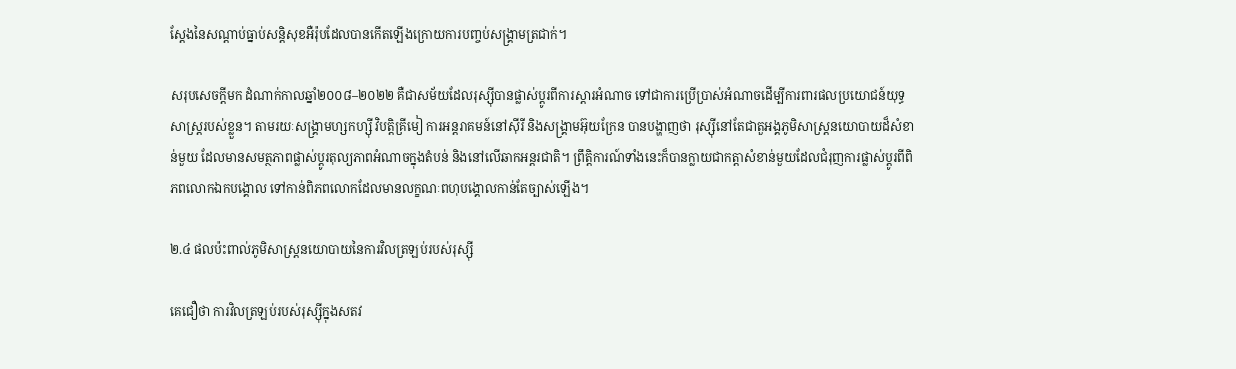ស្តែងនៃសណ្តាប់ធ្នាប់សន្តិសុខអឺរ៉ុបដែលបានកើតឡើងក្រោយការបញ្ចប់សង្គ្រាមត្រជាក់។

សរុបសេចក្តីមក ដំណាក់កាលឆ្នាំ២០០៨–២០២២ គឺជាសម័យដែលរុស្ស៊ីបានផ្លាស់ប្តូរពីការស្តារអំណាច ទៅជាការប្រើប្រាស់អំណាចដើម្បីការពារផលប្រយោជន៍យុទ្ធសាស្ត្ររបស់ខ្លួន។ តាមរយៈសង្គ្រាមហ្សកហ្ស៊ី វិបត្តិគ្រីមៀ ការអន្តរាគមន៍នៅស៊ីរី និងសង្គ្រាមអ៊ុយក្រែន បានបង្ហាញថា រុស្ស៊ីនៅតែជាតួអង្គភូមិសាស្ត្រនយោបាយដ៏សំខាន់មួយ ដែលមានសមត្ថភាពផ្លាស់ប្តូរតុល្យភាពអំណាចក្នុងតំបន់ និងនៅលើឆាកអន្តរជាតិ។ ព្រឹត្តិការណ៍ទាំងនេះក៏បានក្លាយជាកត្តាសំខាន់មួយដែលជំរុញការផ្លាស់ប្តូរពីពិភពលោកឯកបង្គោល ទៅកាន់ពិភពលោកដែលមានលក្ខណៈពហុបង្គោលកាន់តែច្បាស់ឡើង។

២.៤ ផលប៉ះពាល់ភូមិសាស្ត្រនយោបាយនៃការវិលត្រឡប់របស់រុស្ស៊ី

គេជឿថា ការវិលត្រឡប់របស់រុស្ស៊ីក្នុងសតវ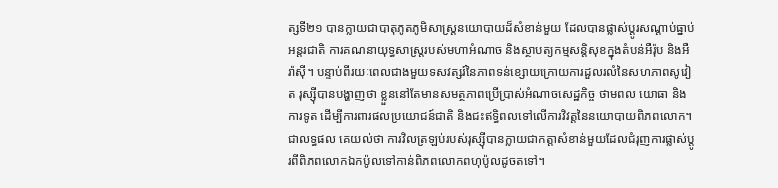ត្សទី២១ បានក្លាយជាបាតុភូតភូមិសាស្ត្រនយោបាយដ៏សំខាន់មួយ ដែលបានផ្លាស់ប្តូរសណ្តាប់ធ្នាប់អន្តរជាតិ ការគណនាយុទ្ធសាស្ត្ររបស់មហាអំណាច និងស្ថាបត្យកម្មសន្តិសុខក្នុងតំបន់អឺរ៉ុប និងអឺរ៉ាស៊ី។ បន្ទាប់ពីរយៈពេលជាងមួយទសវត្សរ៍នៃភាពទន់ខ្សោយក្រោយការដួលរលំនៃសហភាពសូវៀត រុស្ស៊ីបានបង្ហាញថា ខ្លួននៅតែមានសមត្ថភាពប្រើប្រាស់អំណាចសេដ្ឋកិច្ច ថាមពល យោធា និងការទូត ដើម្បីការពារផលប្រយោជន៍ជាតិ និងជះឥទ្ធិពលទៅលើការវិវត្តនៃនយោបាយពិភពលោក។ ជាលទ្ធផល គេយល់ថា ការវិលត្រឡប់របស់រុស្ស៊ីបានក្លាយជាកត្តាសំខាន់មួយដែលជំរុញការផ្លាស់ប្តូរពីពិភពលោកឯកប៉ូលទៅកាន់ពិភពលោកពហុប៉ូលដូចតទៅ។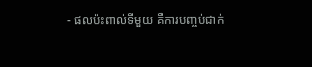- ផលប៉ះពាល់ទីមួយ គឺការបញ្ចប់ជាក់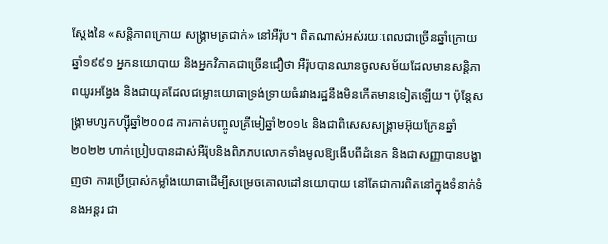ស្តែងនៃ «សន្តិភាពក្រោយ សង្គ្រាមត្រជាក់» នៅអឺរ៉ុប។ ពិតណាស់អស់រយៈពេលជាច្រើនឆ្នាំក្រោយឆ្នាំ១៩៩១ អ្នកនយោបាយ និងអ្នកវិភាគជាច្រើនជឿថា អឺរ៉ុបបានឈានចូលសម័យដែលមានសន្តិភាពយូរអង្វែង និងជាយុគដែលជម្លោះយោធាទ្រង់ទ្រាយធំរវាងរដ្ឋនឹងមិនកើតមានទៀតឡើយ។ ប៉ុន្តែសង្គ្រាមហ្សកហ្ស៊ីឆ្នាំ២០០៨ ការកាត់បញ្ចូលគ្រីមៀឆ្នាំ២០១៤ និងជាពិសេសសង្គ្រាមអ៊ុយក្រែនឆ្នាំ២០២២ ហាក់ប្រៀបបានដាស់អឺរ៉ុបនិងពិភភបលោកទាំងមូលឱ្យងើបពីដំនេក និងជាសញ្ញាបានបង្ហាញថា ការប្រើប្រាស់កម្លាំងយោធាដើម្បីសម្រេចគោលដៅនយោបាយ នៅតែជាការពិតនៅក្នុងទំនាក់ទំនងអន្តរ ជា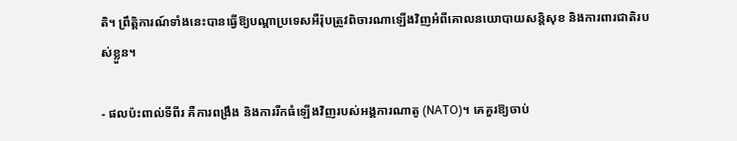តិ។ ព្រឹត្តិការណ៍ទាំងនេះបានធ្វើឱ្យបណ្តាប្រទេសអឺរ៉ុបត្រូវពិចារណាឡើងវិញអំពីគោលនយោបាយសន្តិសុខ និងការពារជាតិរបស់ខ្លួន។

- ផលប៉ះពាល់ទីពីរ គឺការពង្រឹង និងការរីកធំឡើងវិញរបស់អង្គការណាតូ (NATO)។ គេគួរឱ្យចាប់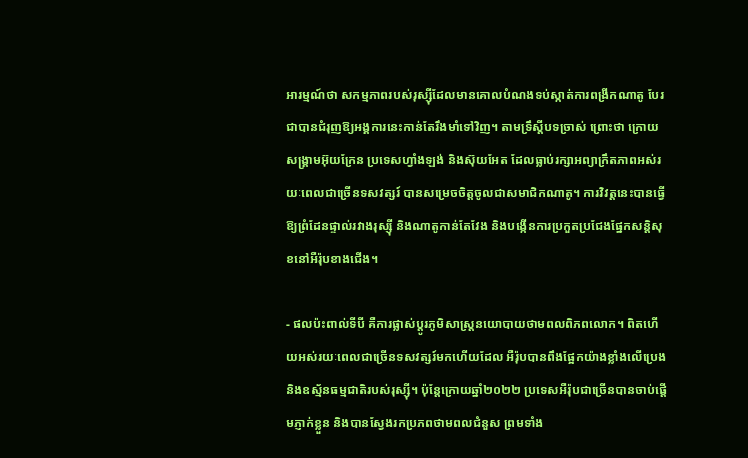អារម្មណ៍ថា សកម្មភាពរបស់រុស្ស៊ីដែលមានគោលបំណងទប់ស្កាត់ការពង្រីកណាតូ បែរជាបានជំរុញឱ្យអង្គការនេះកាន់តែរឹងមាំទៅវិញ។ តាមទ្រឹស្តីបទច្រាស់ ព្រោះថា ក្រោយសង្គ្រាមអ៊ុយក្រែន ប្រទេសហ្វាំងឡង់ និងស៊ុយអែត ដែលធ្លាប់រក្សាអព្យាក្រឹតភាពអស់រយៈពេលជាច្រើនទសវត្សរ៍ បានសម្រេចចិត្តចូលជាសមាជិកណាតូ។ ការវិវត្តនេះបានធ្វើឱ្យព្រំដែនផ្ទាល់រវាងរុស្ស៊ី និងណាតូកាន់តែវែង និងបង្កើនការប្រកួតប្រជែងផ្នែកសន្តិសុខនៅអឺរ៉ុបខាងជើង។

- ផលប៉ះពាល់ទីបី គឺការផ្លាស់ប្តូរភូមិសាស្ត្រនយោបាយថាមពលពិភពលោក។ ពិតហើយអស់រយៈពេលជាច្រើនទសវត្សរ៍មកហើយដែល អឺរ៉ុបបានពឹងផ្អែកយ៉ាងខ្លាំងលើប្រេង និងឧស្ម័នធម្មជាតិរបស់រុស្ស៊ី។ ប៉ុន្តែក្រោយឆ្នាំ២០២២ ប្រទេសអឺរ៉ុបជាច្រើនបានចាប់ផ្តើមភ្ញាក់ខ្លួន និងបានស្វែងរកប្រភពថាមពលជំនួស ព្រមទាំង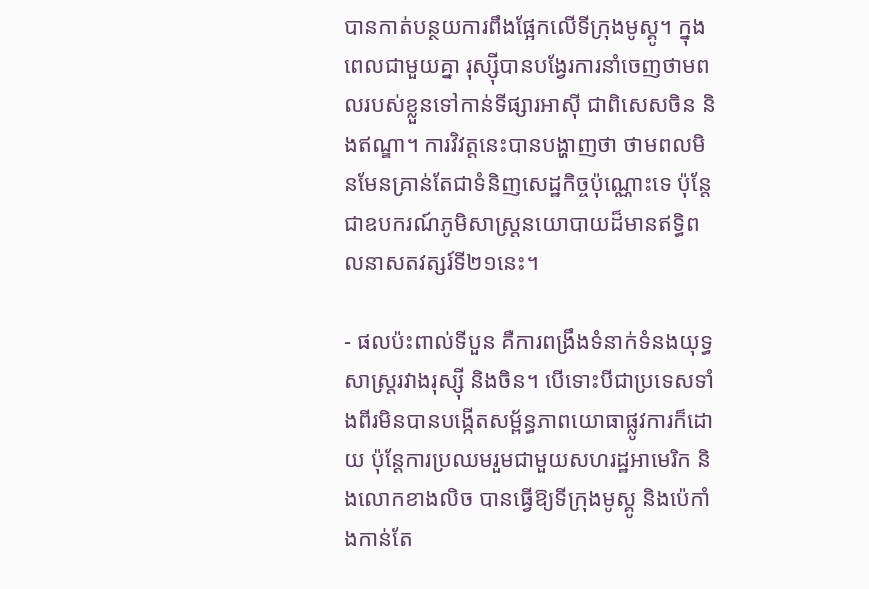បានកាត់បន្ថយការពឹងផ្អែកលើទីក្រុងមូស្គូ។ ក្នុងពេលជាមួយគ្នា រុស្ស៊ីបានបង្វែរការនាំចេញថាមពលរបស់ខ្លួនទៅកាន់ទីផ្សារអាស៊ី ជាពិសេសចិន និងឥណ្ឌា។ ការវិវត្តនេះបានបង្ហាញថា ថាមពលមិនមែនគ្រាន់តែជាទំនិញសេដ្ឋកិច្ចប៉ុណ្ណោះទេ ប៉ុន្តែជាឧបករណ៍ភូមិសាស្ត្រនយោបាយដ៏មានឥទ្ធិពលនាសតវត្សរ៍ទី២១នេះ។

- ផលប៉ះពាល់ទីបួន គឺការពង្រឹងទំនាក់ទំនងយុទ្ធសាស្ត្ររវាងរុស្ស៊ី និងចិន។ បើទោះបីជាប្រទេសទាំងពីរមិនបានបង្កើតសម្ព័ន្ធភាពយោធាផ្លូវការក៏ដោយ ប៉ុន្តែការប្រឈមរួមជាមួយសហរដ្ឋអាមេរិក និងលោកខាងលិច បានធ្វើឱ្យទីក្រុងមូស្គូ និងប៉េកាំងកាន់តែ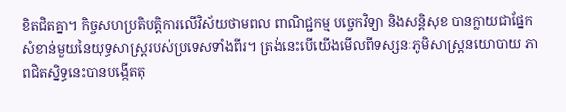ខិតជិតគ្នា។ កិច្ចសហប្រតិបត្តិការលើវិស័យថាមពល ពាណិជ្ជកម្ម បច្ចេកវិទ្យា និងសន្តិសុខ បានក្លាយជាផ្នែកសំខាន់មួយនៃយុទ្ធសាស្ត្ររបស់ប្រទេសទាំងពីរ។ ត្រង់នេះបើយើងមើលពីទស្សនៈភូមិសាស្ត្រនយោបាយ ភាពជិតស្និទ្ធនេះបានបង្កើតតុ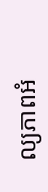ល្យភាពអំ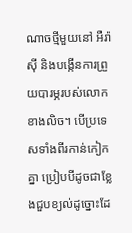ណាចថ្មីមួយនៅ អឺរ៉ាស៊ី និងបង្កើនការព្រួយបារម្ភរបស់លោកខាងលិច។ បើប្រទេសទាំងពីរកាន់កៀកគ្នា ប្រៀបបីដូចជាខ្លែងជួបខ្យល់ដូច្នោះដែ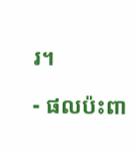រ។

- ផលប៉ះពា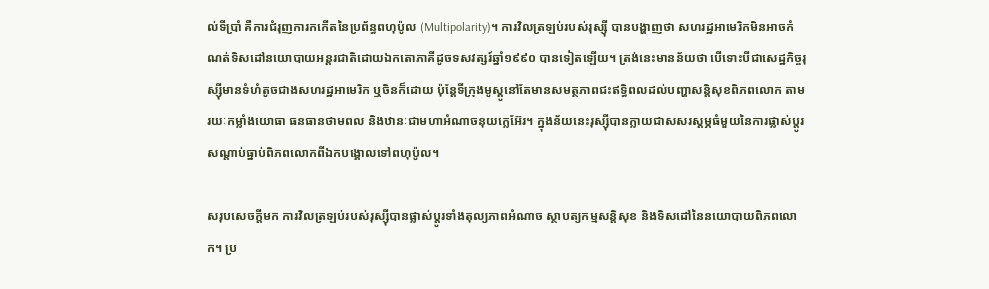ល់ទីប្រាំ គឺការជំរុញការកកើតនៃប្រព័ន្ធពហុប៉ូល (Multipolarity)។ ការវិលត្រឡប់របស់រុស្ស៊ី បានបង្ហាញថា សហរដ្ឋអាមេរិកមិនអាចកំណត់ទិសដៅនយោបាយអន្តរជាតិដោយឯកតោភាគីដូចទសវត្សរ៍ឆ្នាំ១៩៩០ បានទៀតឡើយ។ ត្រង់នេះមានន័យថា បើទោះបីជាសេដ្ឋកិច្ចរុស្ស៊ីមានទំហំតូចជាងសហរដ្ឋអាមេរិក ឬចិនក៏ដោយ ប៉ុន្តែទីក្រុងមូស្គូនៅតែមានសមត្ថភាពជះឥទ្ធិពលដល់បញ្ហាសន្តិសុខពិភពលោក តាមរយៈកម្លាំងយោធា ធនធានថាមពល និងឋានៈជាមហាអំណាចនុយក្លេអ៊ែរ។ ក្នុងន័យនេះរុស្ស៊ីបានក្លាយជាសសរស្តម្ភធំមួយនៃការផ្លាស់ប្តូរសណ្តាប់ធ្នាប់ពិភពលោកពីឯកបង្គោលទៅពហុប៉ូល។

សរុបសេចក្តីមក ការវិលត្រឡប់របស់រុស្ស៊ីបានផ្លាស់ប្តូរទាំងតុល្យភាពអំណាច ស្ថាបត្យកម្មសន្តិសុខ និងទិសដៅនៃនយោបាយពិភពលោក។ ប្រ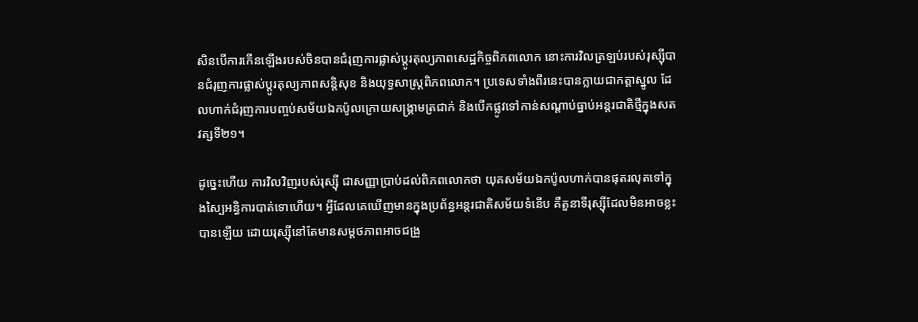សិនបើការកើនឡើងរបស់ចិនបានជំរុញការផ្លាស់ប្តូរតុល្យភាពសេដ្ឋកិច្ចពិភពលោក នោះការវិលត្រឡប់របស់រុស្ស៊ីបានជំរុញការផ្លាស់ប្តូរតុល្យភាពសន្តិសុខ និងយុទ្ធសាស្ត្រពិភពលោក។ ប្រទេសទាំងពីរនេះបានក្លាយជាកត្តាស្នូល ដែលហាក់ជំរុញការបញ្ចប់សម័យឯកប៉ូលក្រោយសង្គ្រាមត្រជាក់ និងបើកផ្លូវទៅកាន់សណ្តាប់ធ្នាប់អន្តរជាតិថ្មីក្នុងសតវត្សទី២១។

ដូច្នេះហើយ ការវិលវិញរបស់រុស្ស៊ី ជាសញ្ញាប្រាប់ដល់ពិភពលោកថា យុគសម័យឯកប៉ូលហាក់បានផុតរលុតទៅក្នុងស្បៃអន្ធិការបាត់ទោហើយ។ អ្វីដែលគេឃើញមានក្នុងប្រព័ន្ធអន្តរជាតិសម័យទំនើប គឺតួនាទីរុស្ស៊ីដែលមិនអាចខ្លះបានឡើយ ដោយរុស្ស៊ីនៅតែមានសម្តថភាពអាចជង្រួ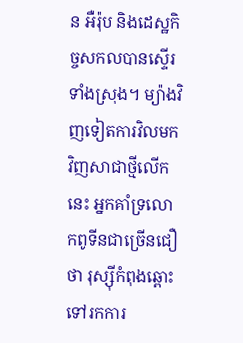ន អឺរ៉ុប និងដេស្ឋកិច្ចសកលបានស្ទើរទាំងស្រុង។ ម្យ៉ាងវិញទៀតការវិលមកវិញសាជាថ្មីលើកនេះ អ្នកគាំទ្រលោកពូទីនជាច្រើនជឿថា រុស្ស៊ីកំពុងឆ្ពោះទៅរកការ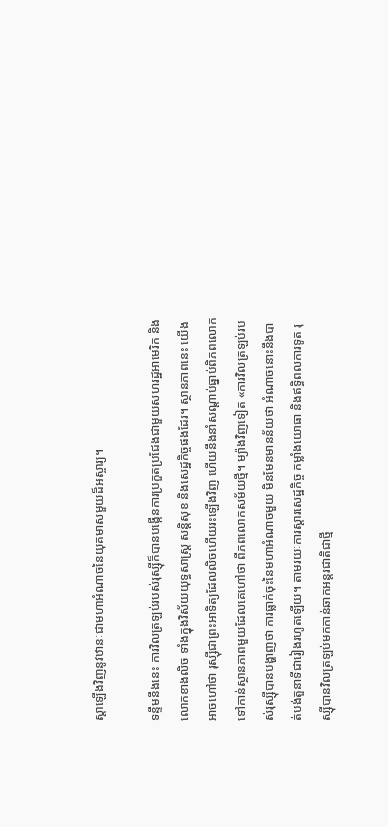ស្តាឡើងវិញនូវឋានៈជាមហាអំណាចនៃយុគមាសមួយដ៏អស្ចារ្យ។

ទន្ទឹមនឹងនេះ ការវិលត្រឡប់របស់រុស្ស៊ីក៏បានបង្កើនការប្រកួតប្រជែងជាមួយសហរដ្ឋអាមេរិក និងលោកខាងលិច ទាំងក្នុងវិស័យយុទ្ធសាស្ត្រ សន្តិសុខ និងសេដ្ឋកិច្ចផងដែរ។ ស្ថានភាពនេះ យើងអាចហៅថា រុស្ស៊ីជាព្រះអាទិត្យដែលលិចហើយរះឡើងវិញ ហើយនឹងនាំសណ្តាប់ធ្នាប់ពិភពលោកទៅកាន់ស្ថានភាពមួយដែលគេហៅថា ពីភពលោកសម័យថ្មី។ ម្យ៉ាងវិញទៀត «ការវិលត្រឡប់របស់រុស្ស៊ីបានបង្ហាញថា ការធ្លាក់ចុះនៃមហាអំណាចមួយ មិនមែនមានន័យថា អំណាចនោះនឹងបាត់បង់តួនាទីជារៀងរហូតឡើយ។ តាមរយៈការស្តារសេដ្ឋកិច្ច កម្លាំងយោធា និងឥទ្ធិពលការទូត រុស្ស៊ីបានវិលត្រឡប់មកកាន់ឆាកអន្តរជាតិជាថ្មី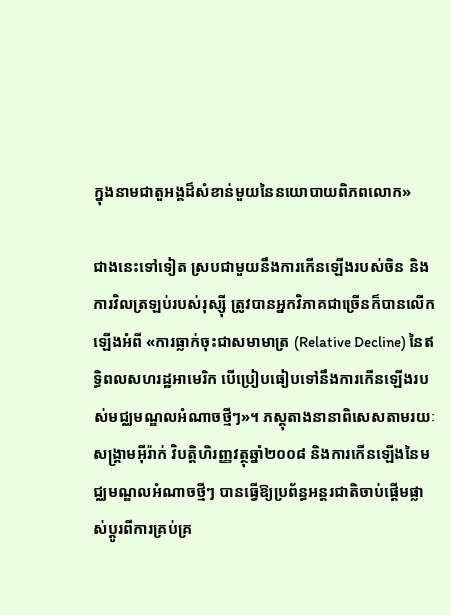ក្នុងនាមជាតួអង្គដ៏សំខាន់មួយនៃនយោបាយពិភពលោក»

ជាងនេះទៅទៀត ស្របជាមួយនឹងការកើនឡើងរបស់ចិន និងការវិលត្រឡប់របស់រុស្ស៊ី ត្រូវបានអ្នកវិភាគជាច្រើនក៏បានលើកឡើងអំពី «ការធ្លាក់ចុះជាសមាមាត្រ (Relative Decline) នៃឥទ្ធិពលសហរដ្ឋអាមេរិក បើប្រៀបធៀបទៅនឹងការកើនឡើងរបស់មជ្ឈមណ្ឌលអំណាចថ្មីៗ»។ ភស្តុតាងនានាពិសេសតាមរយៈសង្គ្រាមអ៊ីរ៉ាក់ វិបត្តិហិរញ្ញវត្ថុឆ្នាំ២០០៨ និងការកើនឡើងនៃមជ្ឈមណ្ឌលអំណាចថ្មីៗ បានធ្វើឱ្យប្រព័ន្ធអន្តរជាតិចាប់ផ្តើមផ្លាស់ប្តូរពីការគ្រប់គ្រ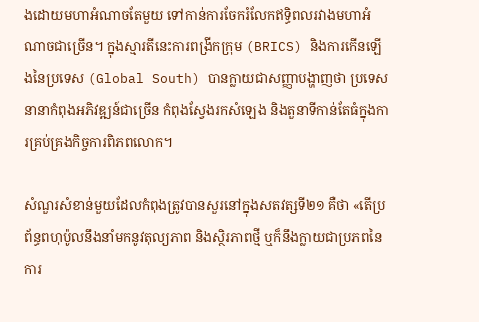ងដោយមហាអំណាចតែមួយ ទៅកាន់ការចែករំលែកឥទ្ធិពលរវាងមហាអំណាចជាច្រើន។ ក្នុងស្មារតីនេះការពង្រីកក្រុម (BRICS) និងការកើនឡើងនៃប្រទេស (Global South) បានក្លាយជាសញ្ញាបង្ហាញថា ប្រទេសនានាកំពុងអភិវឌ្ឍន៍ជាច្រើន កំពុងស្វែងរកសំឡេង និងតួនាទីកាន់តែធំក្នុងការគ្រប់គ្រងកិច្ចការពិភពលោក។

សំណួរសំខាន់មួយដែលកំពុងត្រូវបានសួរនៅក្នុងសតវត្សទី២១ គឺថា «តើប្រព័ន្ធពហុប៉ូលនឹងនាំមកនូវតុល្យភាព និងស្ថិរភាពថ្មី ឬក៏នឹងក្លាយជាប្រភពនៃការ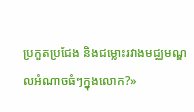ប្រកួតប្រជែង និងជម្លោះរវាងមជ្ឈមណ្ឌលអំណាចធំៗក្នុងលោក?»